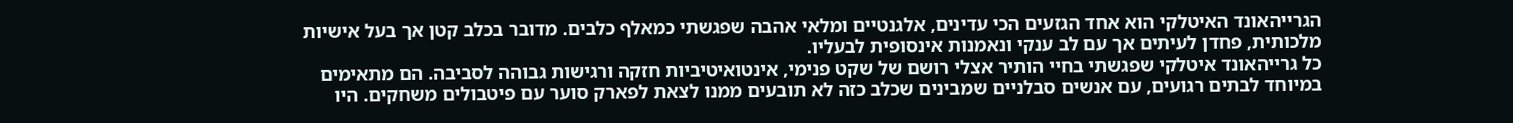הגרייהאונד האיטלקי הוא אחד הגזעים הכי עדינים, אלגנטיים ומלאי אהבה שפגשתי כמאלף כלבים. מדובר בכלב קטן אך בעל אישיות מלכותית, פחדן לעיתים אך עם לב ענקי ונאמנות אינסופית לבעליו.
כל גרייהאונד איטלקי שפגשתי בחיי הותיר אצלי רושם של שקט פנימי, אינטואיטיביות חזקה ורגישות גבוהה לסביבה. הם מתאימים במיוחד לבתים רגועים, עם אנשים סבלניים שמבינים שכלב כזה לא תובעים ממנו לצאת לפארק סוער עם פיטבולים משחקים. היו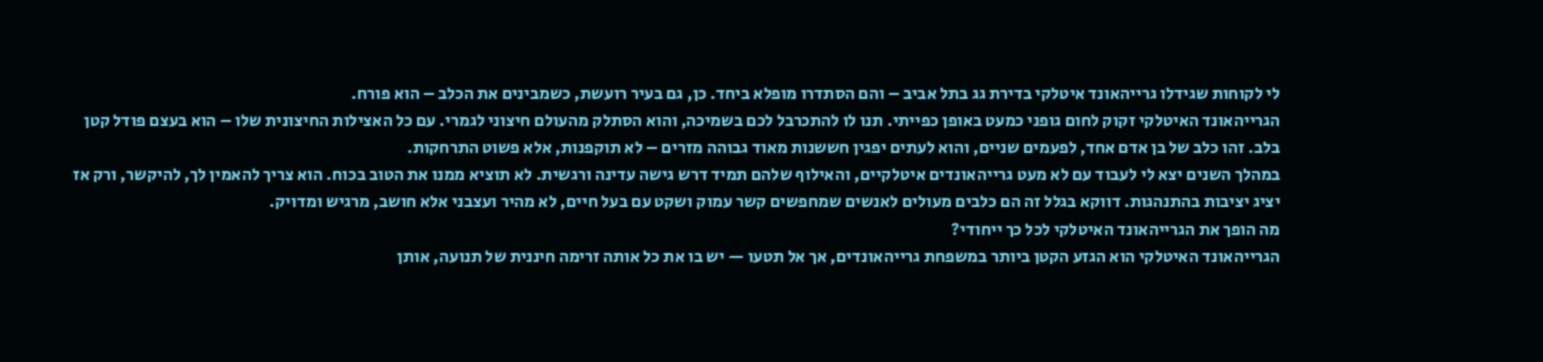לי לקוחות שגידלו גרייהאונד איטלקי בדירת גג בתל אביב – והם הסתדרו מופלא ביחד. כן, גם בעיר רועשת, כשמבינים את הכלב – הוא פורח.
הגרייהאונד האיטלקי זקוק לחום גופני כמעט באופן כפייתי. תנו לו להתכרבל לכם בשמיכה, והוא הסתלק מהעולם חיצוני לגמרי. עם כל האצילות החיצונית שלו – הוא בעצם פודל קטן בלב. זהו כלב של בן אדם אחד, לפעמים שניים, והוא לעתים יפגין חששנות מאוד גבוהה מזרים – לא תוקפנות, אלא פשוט התרחקות.
במהלך השנים יצא לי לעבוד עם לא מעט גרייהאונדים איטלקיים, והאילוף שלהם תמיד דרש גישה עדינה ורגשית. לא תוציא ממנו את הטוב בכוח. הוא צריך להאמין לך, להיקשר, ורק אז יציג יציבות בהתנהגות. דווקא בגלל זה הם כלבים מעולים לאנשים שמחפשים קשר עמוק ושקט עם בעל חיים, לא מהיר ועצבני אלא חושב, מרגיש ומדויק.
מה הופך את הגרייהאונד האיטלקי לכל כך ייחודי?
הגרייהאונד האיטלקי הוא הגזע הקטן ביותר במשפחת גרייהאונדים, אך אל תטעו — יש בו את כל אותה זרימה חיננית של תנועה, אותן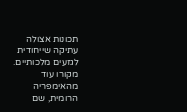תכונות אצולה עתיקה שייחודית לגזעים מלכותיים. מקורו עוד מהאימפריה הרומית, שם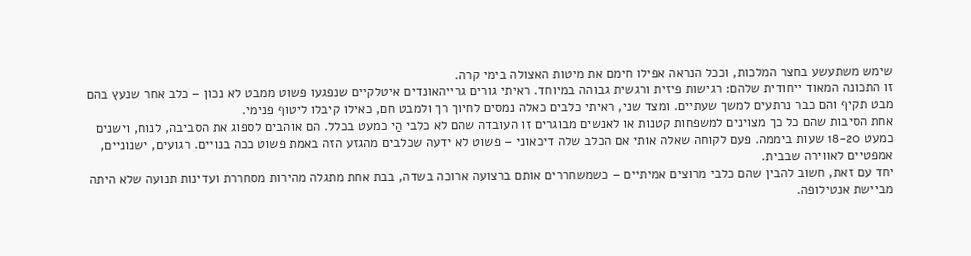שימש משתעשע בחצר המלכות, וככל הנראה אפילו חימם את מיטות האצולה בימי קרה.
זו התכונה המאוד ייחודית שלהם: רגישות פיזית ורגשית גבוהה במיוחד. ראיתי גורים גרייהאונדים איטלקיים שנפגעו פשוט ממבט לא נכון – כלב אחר שנעץ בהם מבט תקיף והם כבר נרתעים למשך שעתיים. ומצד שני, ראיתי כלבים כאלה נמסים לחיוך רך ולמבט חם, כאילו קיבלו ליטוף פנימי.
אחת הסיבות שהם כל כך מצוינים למשפחות קטנות או לאנשים מבוגרים זו העובדה שהם לא כלבי הַי כמעט בכלל. הם אוהבים לספוג את הסביבה, לנוח, וישנים כמעט 18-20 שעות ביממה. פעם לקוחה שאלה אותי אם הכלב שלה דיכאוני – פשוט לא ידעה שכלבים מהגזע הזה באמת פשוט ככה בנויים. רגועים, ישנוניים, אמפטיים לאווירה שבבית.
יחד עם זאת, חשוב להבין שהם כלבי מרוצים אמיתיים – כשמשחררים אותם ברצועה ארוכה בשדה, בבת אחת מתגלה מהירות מסחררת ועדינות תנועה שלא היתה מביישת אנטילופה.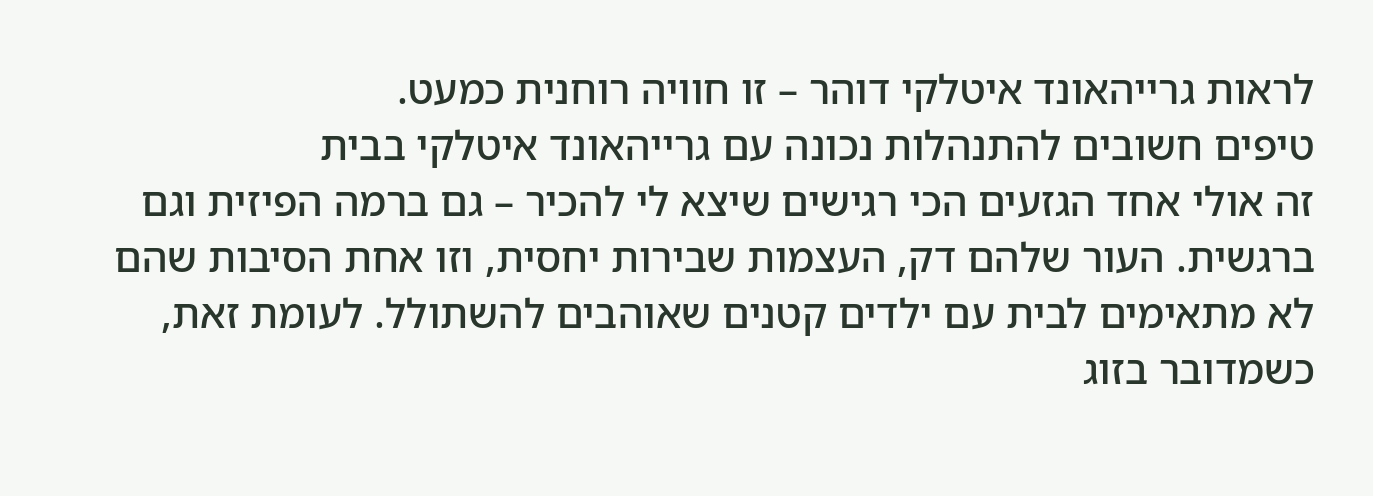לראות גרייהאונד איטלקי דוהר – זו חוויה רוחנית כמעט.
טיפים חשובים להתנהלות נכונה עם גרייהאונד איטלקי בבית
זה אולי אחד הגזעים הכי רגישים שיצא לי להכיר – גם ברמה הפיזית וגם ברגשית. העור שלהם דק, העצמות שבירות יחסית, וזו אחת הסיבות שהם לא מתאימים לבית עם ילדים קטנים שאוהבים להשתולל. לעומת זאת, כשמדובר בזוג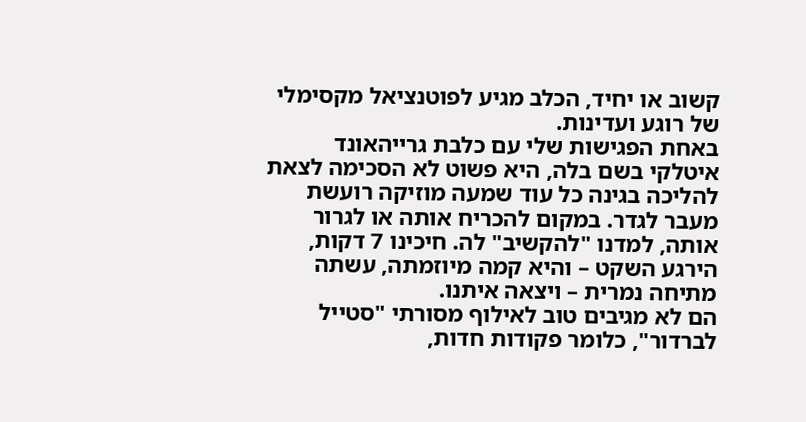קשוב או יחיד, הכלב מגיע לפוטנציאל מקסימלי של רוגע ועדינות.
באחת הפגישות שלי עם כלבת גרייהאונד איטלקי בשם בלה, היא פשוט לא הסכימה לצאת להליכה בגינה כל עוד שמעה מוזיקה רועשת מעבר לגדר. במקום להכריח אותה או לגרור אותה, למדנו "להקשיב" לה. חיכינו 7 דקות, הירגע השקט – והיא קמה מיוזמתה, עשתה מתיחה נמרית – ויצאה איתנו.
הם לא מגיבים טוב לאילוף מסורתי "סטייל לברדור", כלומר פקודות חדות,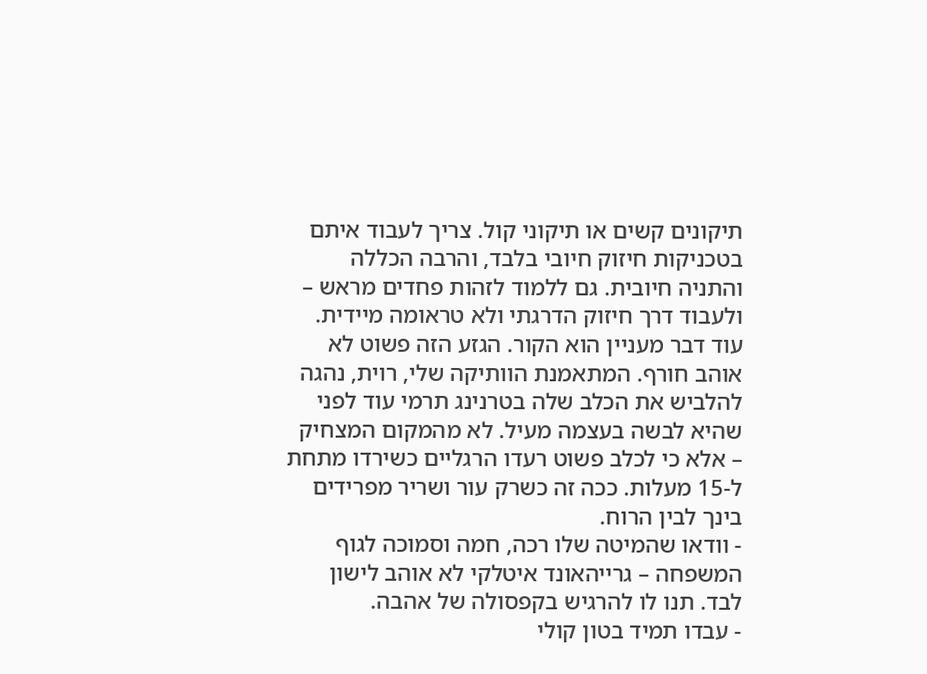תיקונים קשים או תיקוני קול. צריך לעבוד איתם בטכניקות חיזוק חיובי בלבד, והרבה הכללה והתניה חיובית. גם ללמוד לזהות פחדים מראש – ולעבוד דרך חיזוק הדרגתי ולא טראומה מיידית.
עוד דבר מעניין הוא הקור. הגזע הזה פשוט לא אוהב חורף. המתאמנת הוותיקה שלי, רוית, נהגה להלביש את הכלב שלה בטרנינג תרמי עוד לפני שהיא לבשה בעצמה מעיל. לא מהמקום המצחיק – אלא כי לכלב פשוט רעדו הרגליים כשירדו מתחת ל-15 מעלות. ככה זה כשרק עור ושריר מפרידים בינך לבין הרוח.
- וודאו שהמיטה שלו רכה, חמה וסמוכה לגוף המשפחה – גרייהאונד איטלקי לא אוהב לישון לבד. תנו לו להרגיש בקפסולה של אהבה.
- עבדו תמיד בטון קולי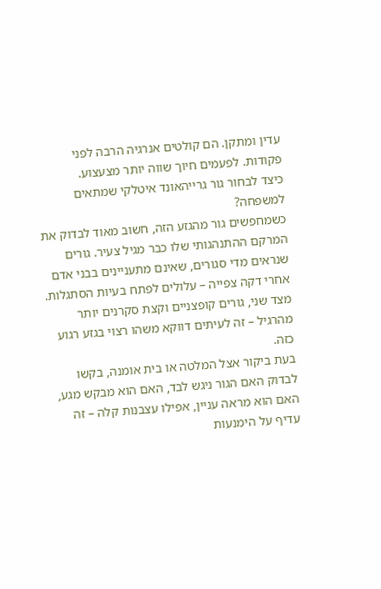עדין ומתקן. הם קולטים אנרגיה הרבה לפני פקודות. לפעמים חיוך שווה יותר מצעצוע.
כיצד לבחור גור גרייהאונד איטלקי שמתאים למשפחה?
כשמחפשים גור מהגזע הזה, חשוב מאוד לבדוק את המרקם ההתנהגותי שלו כבר מגיל צעיר. גורים שנראים מדי סגורים, שאינם מתעניינים בבני אדם אחרי דקה צפייה – עלולים לפתח בעיות הסתגלות. מצד שני, גורים קופצניים וקצת סקרנים יותר מהרגיל – זה לעיתים דווקא משהו רצוי בגזע רגוע כזה.
בעת ביקור אצל המלטה או בית אומנה, בקשו לבדוק האם הגור ניגש לבד, האם הוא מבקש מגע, האם הוא מראה עניין, אפילו עצבנות קלה – זה עדיף על הימנעות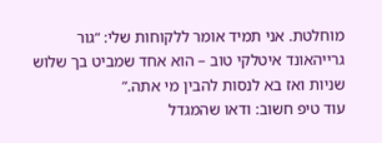מוחלטת. אני תמיד אומר ללקוחות שלי: “גור גרייהאונד איטלקי טוב – הוא אחד שמביט בך שלוש שניות ואז בא לנסות להבין מי אתה.”
עוד טיפ חשוב: ודאו שהמגדל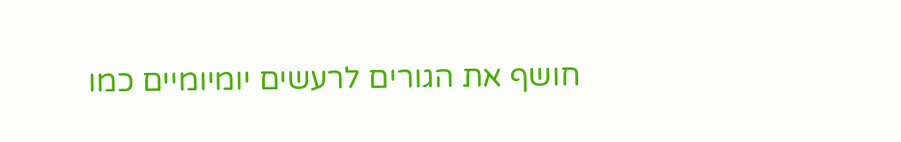חושף את הגורים לרעשים יומיומיים כמו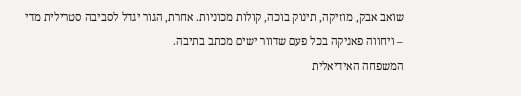שואב אבק, מוזיקה, תינוק בוכה, קולות מכוניות. אחרת, הגור יגדל לסביבה סטרילית מדי – ויחווה פאניקה בכל פעם שדוור ישים מכתב בתיבה.
המשפחה האידיאלית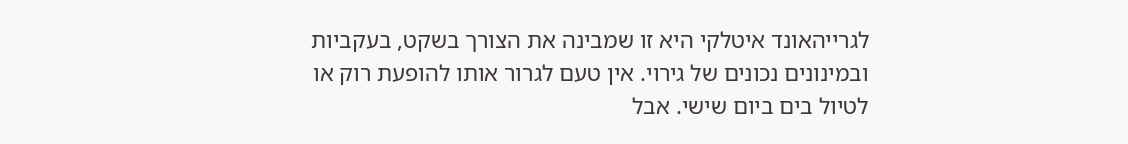לגרייהאונד איטלקי היא זו שמבינה את הצורך בשקט, בעקביות ובמינונים נכונים של גירוי. אין טעם לגרור אותו להופעת רוק או לטיול בים ביום שישי. אבל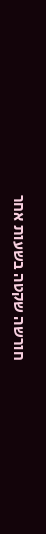חורשה שקטה בשעות אחר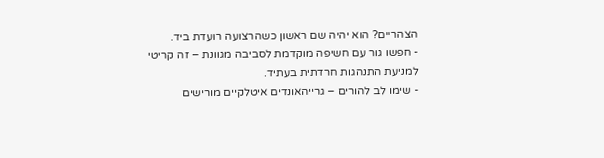הצהריים? הוא יהיה שם ראשון כשהרצועה רועדת ביד.
- חפשו גור עם חשיפה מוקדמת לסביבה מגוונת – זה קריטי למניעת התנהגות חרדתית בעתיד.
- שימו לב להורים – גרייהאונדים איטלקיים מורישים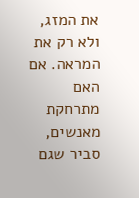את המזג, ולא רק את המראה. אם האם מתרחקת מאנשים, סביר שגם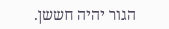הגור יהיה חששן.